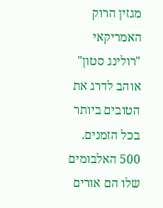מגזין הרוק האמריקאי "רולינג סטון" אוהב לדרג את הטובים ביותר בכל הזמנים. 500 האלבומים שלו הם אורים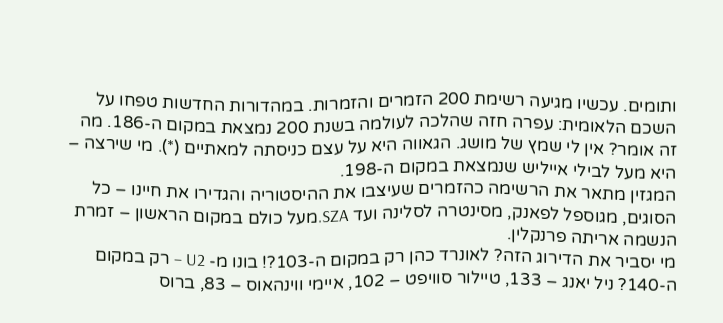ותומים. עכשיו מגיעה רשימת 200 הזמרים והזמרות. במהדורות החדשות טפחו על השכם הלאומית: עפרה חזה שהלכה לעולמה בשנת 200 נמצאת במקום ה-186. מה זה אומר? אין לי שמץ של מושג. הגאווה היא על עצם כניסתה למאתיים (*). מי שירצה – היא מעל לבילי אייליש שנמצאת במקום ה-198.
המגזין מתאר את הרשימה כהזמרים שעיצבו את ההיסטוריה והגדירו את חיינו – כל הסוגים, מגוספל לפאנק, מסינטרה לסלינה ועד SZA.מעל כולם במקום הראשון – זמרת הנשמה אריתה פרנקלין.
מי יסביר את הדירוג הזה? לאונרד כהן רק במקום ה-103?! בונו מ- U2 – רק במקום ה-140? ניל יאנג – 133, טיילור סוויפט – 102, איימי ווינהאוס – 83, ברוס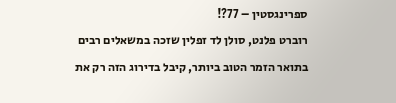ספרינגסטין – 77?!
רוברט פלנט, סולן לד זפלין שזכה במשאלים רבים בתואר הזמר הטוב ביותר, קיבל בדירוג הזה רק את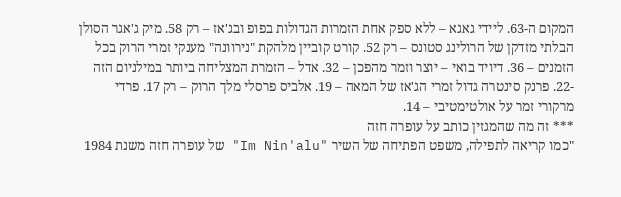המקום ה-63. ליידי גאגא – ללא ספק אחת הזמרות הגדולות בפופ ובג'אז – רק 58. מיק ג'אגר הסולן הבלתי מזדקן של הרולינג סטונס – רק 52. קורט קוביין מלהקת "נירוונה" מענקי זמרי הרוק בכל הזמנים – 36. דיויד בואי – יוצר וזמר מהפכן – 32. אדל – הזמרת המצליחה ביותר במילניום הזה -22. פרנק סינטרה גדול זמרי הג'אז של המאה – 19. אלביס פרסלי מלך הרוק – רק 17. פרדי מרקורי זמר על אולטימטיבי – 14.
*** זה מה שהמגזין כותב על עופרה חזה
"כמו קריאה לתפילה, משפט הפתיחה של השיר "Im Nin'alu" של עופרה חזה משנת 1984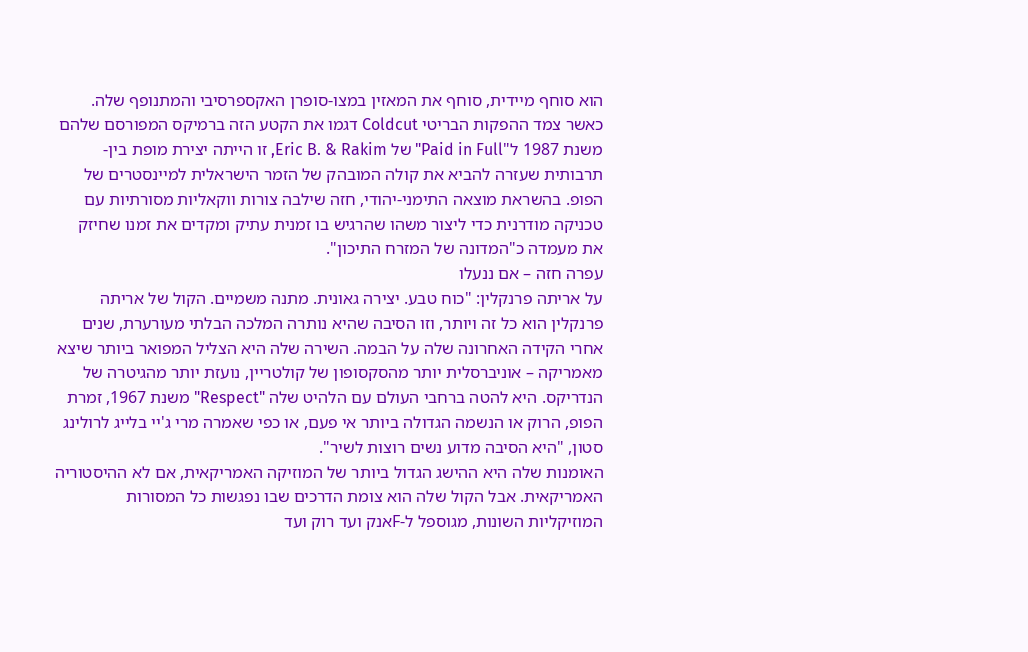הוא סוחף מיידית, סוחף את המאזין במצו-סופרן האקספרסיבי והמתנופף שלה. כאשר צמד ההפקות הבריטי Coldcut דגמו את הקטע הזה ברמיקס המפורסם שלהם משנת 1987 ל"Paid in Full" של Eric B. & Rakim, זו הייתה יצירת מופת בין-תרבותית שעזרה להביא את קולה המובהק של הזמר הישראלית למיינסטרים של הפופ. בהשראת מוצאה התימני-יהודי, חזה שילבה צורות ווקאליות מסורתיות עם טכניקה מודרנית כדי ליצור משהו שהרגיש בו זמנית עתיק ומקדים את זמנו שחיזק את מעמדה כ"המדונה של המזרח התיכון".
עפרה חזה – אם ננעלו
על אריתה פרנקלין: "כוח טבע. יצירה גאונית. מתנה משמיים. הקול של אריתה פרנקלין הוא כל זה ויותר, וזו הסיבה שהיא נותרה המלכה הבלתי מעורערת, שנים אחרי הקידה האחרונה שלה על הבמה. השירה שלה היא הצליל המפואר ביותר שיצא מאמריקה – אוניברסלית יותר מהסקסופון של קולטריין, נועזת יותר מהגיטרה של הנדריקס. היא להטה ברחבי העולם עם הלהיט שלה "Respect" משנת 1967, זמרת הפופ, הרוק או הנשמה הגדולה ביותר אי פעם, או כפי שאמרה מרי ג'יי בלייג לרולינג סטון, "היא הסיבה מדוע נשים רוצות לשיר".
האומנות שלה היא ההישג הגדול ביותר של המוזיקה האמריקאית, אם לא ההיסטוריה האמריקאית. אבל הקול שלה הוא צומת הדרכים שבו נפגשות כל המסורות המוזיקליות השונות, מגוספל ל-Fאנק ועד רוק ועד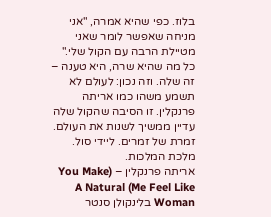בלוז. כפי שהיא אמרה, "אני מניחה שאפשר לומר שאני מטיילת הרבה עם הקול שלי."
כל מה שהיא שרה, היא טענה – זה שלה. וזה נכון: לעולם לא תשמע משהו כמו אריתה פרנקלין. זו הסיבה שהקול שלה עדיין ממשיך לשנות את העולם. זמרת של זמרים. ליידי סול. מלכת המלכות.
אריתה פרנקלין – (You Make Me Feel Like) A Natural Woman בלינקולן סנטר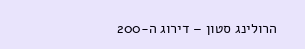הרולינג סטון – דירוג ה-200